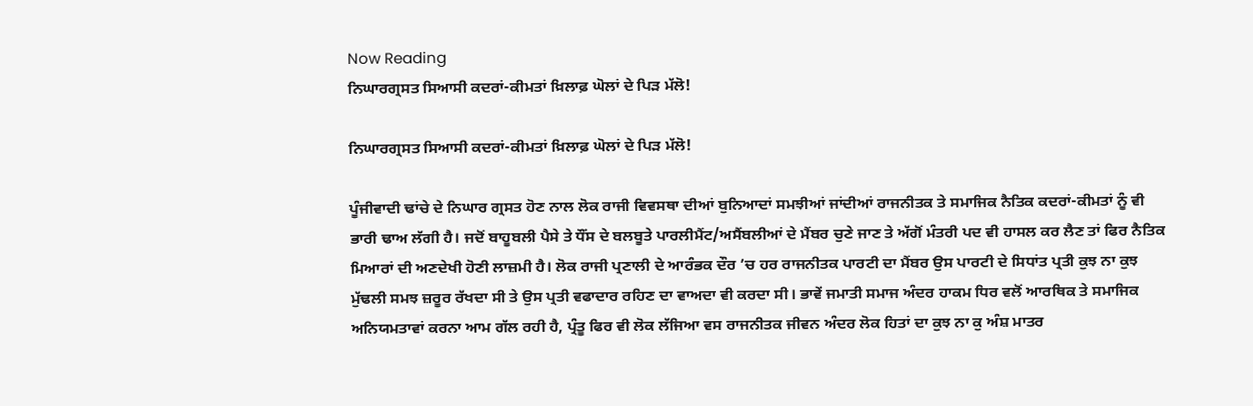Now Reading
ਨਿਘਾਰਗ੍ਰਸਤ ਸਿਆਸੀ ਕਦਰਾਂ-ਕੀਮਤਾਂ ਖ਼ਿਲਾਫ਼ ਘੋਲਾਂ ਦੇ ਪਿੜ ਮੱਲੋ!

ਨਿਘਾਰਗ੍ਰਸਤ ਸਿਆਸੀ ਕਦਰਾਂ-ਕੀਮਤਾਂ ਖ਼ਿਲਾਫ਼ ਘੋਲਾਂ ਦੇ ਪਿੜ ਮੱਲੋ!

ਪੂੰਜੀਵਾਦੀ ਢਾਂਚੇ ਦੇ ਨਿਘਾਰ ਗ੍ਰਸਤ ਹੋਣ ਨਾਲ ਲੋਕ ਰਾਜੀ ਵਿਵਸਥਾ ਦੀਆਂ ਬੁਨਿਆਦਾਂ ਸਮਝੀਆਂ ਜਾਂਦੀਆਂ ਰਾਜਨੀਤਕ ਤੇ ਸਮਾਜਿਕ ਨੈਤਿਕ ਕਦਰਾਂ-ਕੀਮਤਾਂ ਨੂੰ ਵੀ ਭਾਰੀ ਢਾਅ ਲੱਗੀ ਹੈ। ਜਦੋਂ ਬਾਹੂਬਲੀ ਪੈਸੇ ਤੇ ਧੌਂਸ ਦੇ ਬਲਬੂਤੇ ਪਾਰਲੀਮੈਂਟ/ਅਸੈਂਬਲੀਆਂ ਦੇ ਮੈਂਬਰ ਚੁਣੇ ਜਾਣ ਤੇ ਅੱਗੋਂ ਮੰਤਰੀ ਪਦ ਵੀ ਹਾਸਲ ਕਰ ਲੈਣ ਤਾਂ ਫਿਰ ਨੈਤਿਕ ਮਿਆਰਾਂ ਦੀ ਅਣਦੇਖੀ ਹੋਣੀ ਲਾਜ਼ਮੀ ਹੈ। ਲੋਕ ਰਾਜੀ ਪ੍ਰਣਾਲੀ ਦੇ ਆਰੰਭਕ ਦੌਰ ’ਚ ਹਰ ਰਾਜਨੀਤਕ ਪਾਰਟੀ ਦਾ ਮੈਂਬਰ ਉਸ ਪਾਰਟੀ ਦੇ ਸਿਧਾਂਤ ਪ੍ਰਤੀ ਕੁਝ ਨਾ ਕੁਝ ਮੁੱਢਲੀ ਸਮਝ ਜ਼ਰੂਰ ਰੱਖਦਾ ਸੀ ਤੇ ਉਸ ਪ੍ਰਤੀ ਵਫਾਦਾਰ ਰਹਿਣ ਦਾ ਵਾਅਦਾ ਵੀ ਕਰਦਾ ਸੀ। ਭਾਵੇਂ ਜਮਾਤੀ ਸਮਾਜ ਅੰਦਰ ਹਾਕਮ ਧਿਰ ਵਲੋਂ ਆਰਥਿਕ ਤੇ ਸਮਾਜਿਕ ਅਨਿਯਮਤਾਵਾਂ ਕਰਨਾ ਆਮ ਗੱਲ ਰਹੀ ਹੈ, ਪ੍ਰੰਤੂ ਫਿਰ ਵੀ ਲੋਕ ਲੱਜਿਆ ਵਸ ਰਾਜਨੀਤਕ ਜੀਵਨ ਅੰਦਰ ਲੋਕ ਹਿਤਾਂ ਦਾ ਕੁਝ ਨਾ ਕੁ ਅੰਸ਼ ਮਾਤਰ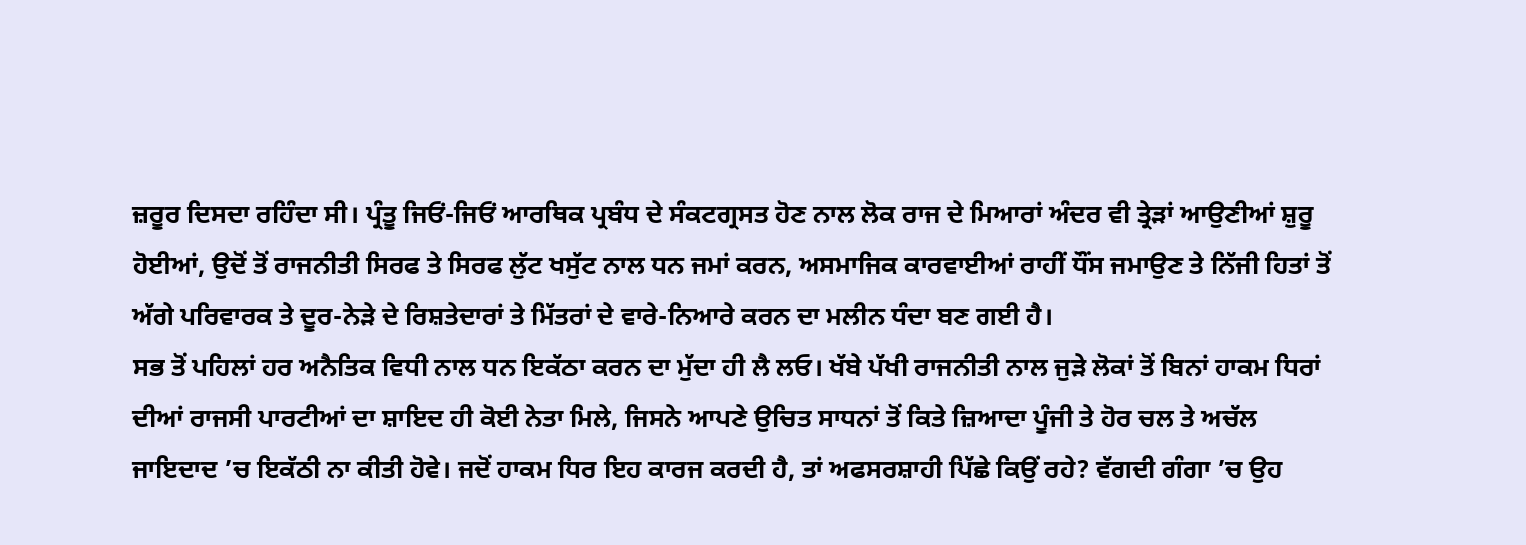ਜ਼ਰੂਰ ਦਿਸਦਾ ਰਹਿੰਦਾ ਸੀ। ਪ੍ਰੰਤੂ ਜਿਓਂ-ਜਿਓਂ ਆਰਥਿਕ ਪ੍ਰਬੰਧ ਦੇ ਸੰਕਟਗ੍ਰਸਤ ਹੋਣ ਨਾਲ ਲੋਕ ਰਾਜ ਦੇ ਮਿਆਰਾਂ ਅੰਦਰ ਵੀ ਤ੍ਰੇੜਾਂ ਆਉਣੀਆਂ ਸ਼ੁਰੂ ਹੋਈਆਂ, ਉਦੋਂ ਤੋਂ ਰਾਜਨੀਤੀ ਸਿਰਫ ਤੇ ਸਿਰਫ ਲੁੱਟ ਖਸੁੱਟ ਨਾਲ ਧਨ ਜਮਾਂ ਕਰਨ, ਅਸਮਾਜਿਕ ਕਾਰਵਾਈਆਂ ਰਾਹੀਂ ਧੌਂਸ ਜਮਾਉਣ ਤੇ ਨਿੱਜੀ ਹਿਤਾਂ ਤੋਂ ਅੱਗੇ ਪਰਿਵਾਰਕ ਤੇ ਦੂਰ-ਨੇੜੇ ਦੇ ਰਿਸ਼ਤੇਦਾਰਾਂ ਤੇ ਮਿੱਤਰਾਂ ਦੇ ਵਾਰੇ-ਨਿਆਰੇ ਕਰਨ ਦਾ ਮਲੀਨ ਧੰਦਾ ਬਣ ਗਈ ਹੈ।
ਸਭ ਤੋਂ ਪਹਿਲਾਂ ਹਰ ਅਨੈਤਿਕ ਵਿਧੀ ਨਾਲ ਧਨ ਇਕੱਠਾ ਕਰਨ ਦਾ ਮੁੱਦਾ ਹੀ ਲੈ ਲਓ। ਖੱਬੇ ਪੱਖੀ ਰਾਜਨੀਤੀ ਨਾਲ ਜੁੜੇ ਲੋਕਾਂ ਤੋਂ ਬਿਨਾਂ ਹਾਕਮ ਧਿਰਾਂ ਦੀਆਂ ਰਾਜਸੀ ਪਾਰਟੀਆਂ ਦਾ ਸ਼ਾਇਦ ਹੀ ਕੋਈ ਨੇਤਾ ਮਿਲੇ, ਜਿਸਨੇ ਆਪਣੇ ਉਚਿਤ ਸਾਧਨਾਂ ਤੋਂ ਕਿਤੇ ਜ਼ਿਆਦਾ ਪੂੰਜੀ ਤੇ ਹੋਰ ਚਲ ਤੇ ਅਚੱਲ ਜਾਇਦਾਦ ’ਚ ਇਕੱਠੀ ਨਾ ਕੀਤੀ ਹੋਵੇ। ਜਦੋਂ ਹਾਕਮ ਧਿਰ ਇਹ ਕਾਰਜ ਕਰਦੀ ਹੈ, ਤਾਂ ਅਫਸਰਸ਼ਾਹੀ ਪਿੱਛੇ ਕਿਉਂ ਰਹੇ? ਵੱਗਦੀ ਗੰਗਾ ’ਚ ਉਹ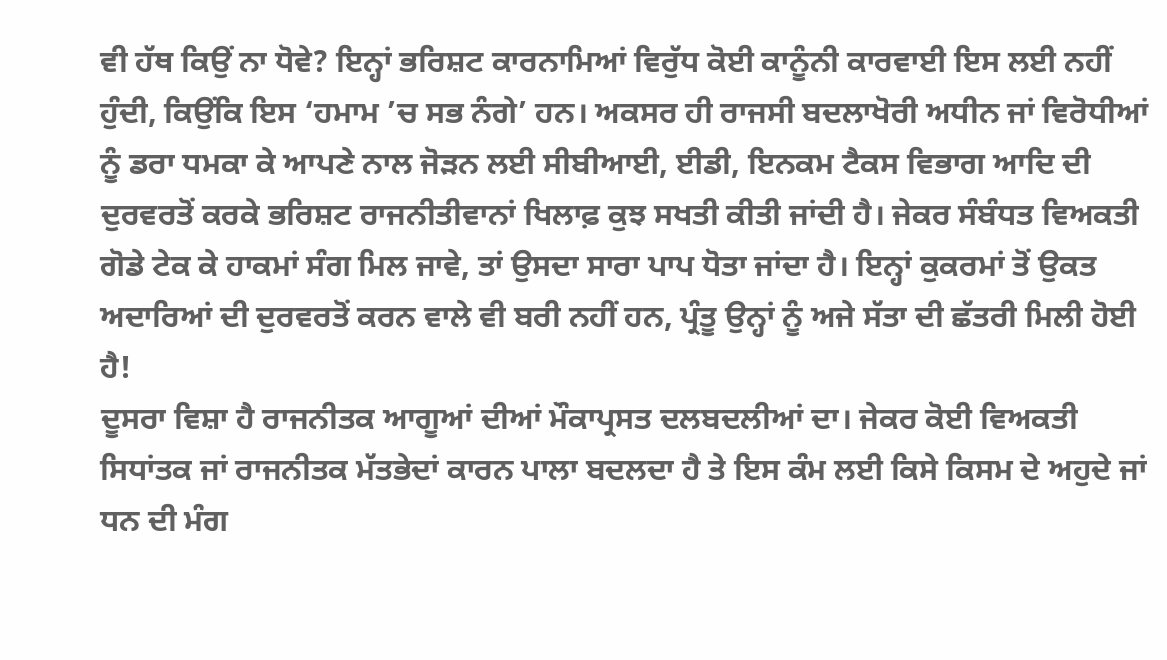ਵੀ ਹੱਥ ਕਿਉਂ ਨਾ ਧੋਵੇ? ਇਨ੍ਹਾਂ ਭਰਿਸ਼ਟ ਕਾਰਨਾਮਿਆਂ ਵਿਰੁੱਧ ਕੋਈ ਕਾਨੂੰਨੀ ਕਾਰਵਾਈ ਇਸ ਲਈ ਨਹੀਂ ਹੁੰਦੀ, ਕਿਉਂਕਿ ਇਸ ‘ਹਮਾਮ ’ਚ ਸਭ ਨੰਗੇ’ ਹਨ। ਅਕਸਰ ਹੀ ਰਾਜਸੀ ਬਦਲਾਖੋਰੀ ਅਧੀਨ ਜਾਂ ਵਿਰੋਧੀਆਂ ਨੂੰ ਡਰਾ ਧਮਕਾ ਕੇ ਆਪਣੇ ਨਾਲ ਜੋੜਨ ਲਈ ਸੀਬੀਆਈ, ਈਡੀ, ਇਨਕਮ ਟੈਕਸ ਵਿਭਾਗ ਆਦਿ ਦੀ ਦੁਰਵਰਤੋਂ ਕਰਕੇ ਭਰਿਸ਼ਟ ਰਾਜਨੀਤੀਵਾਨਾਂ ਖਿਲਾਫ਼ ਕੁਝ ਸਖਤੀ ਕੀਤੀ ਜਾਂਦੀ ਹੈ। ਜੇਕਰ ਸੰਬੰਧਤ ਵਿਅਕਤੀ ਗੋਡੇ ਟੇਕ ਕੇ ਹਾਕਮਾਂ ਸੰਗ ਮਿਲ ਜਾਵੇ, ਤਾਂ ਉਸਦਾ ਸਾਰਾ ਪਾਪ ਧੋਤਾ ਜਾਂਦਾ ਹੈ। ਇਨ੍ਹਾਂ ਕੁਕਰਮਾਂ ਤੋਂ ਉਕਤ ਅਦਾਰਿਆਂ ਦੀ ਦੁਰਵਰਤੋਂ ਕਰਨ ਵਾਲੇ ਵੀ ਬਰੀ ਨਹੀਂ ਹਨ, ਪ੍ਰੰਤੂ ਉਨ੍ਹਾਂ ਨੂੰ ਅਜੇ ਸੱਤਾ ਦੀ ਛੱਤਰੀ ਮਿਲੀ ਹੋਈ ਹੈ!
ਦੂਸਰਾ ਵਿਸ਼ਾ ਹੈ ਰਾਜਨੀਤਕ ਆਗੂਆਂ ਦੀਆਂ ਮੌਕਾਪ੍ਰਸਤ ਦਲਬਦਲੀਆਂ ਦਾ। ਜੇਕਰ ਕੋਈ ਵਿਅਕਤੀ ਸਿਧਾਂਤਕ ਜਾਂ ਰਾਜਨੀਤਕ ਮੱਤਭੇਦਾਂ ਕਾਰਨ ਪਾਲਾ ਬਦਲਦਾ ਹੈ ਤੇ ਇਸ ਕੰਮ ਲਈ ਕਿਸੇ ਕਿਸਮ ਦੇ ਅਹੁਦੇ ਜਾਂ ਧਨ ਦੀ ਮੰਗ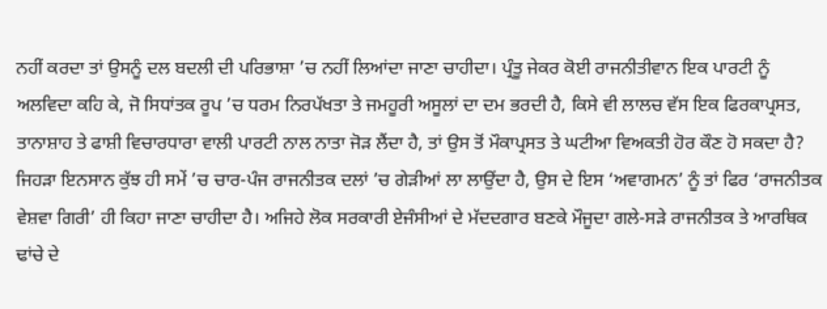ਨਹੀਂ ਕਰਦਾ ਤਾਂ ਉਸਨੂੰ ਦਲ ਬਦਲੀ ਦੀ ਪਰਿਭਾਸ਼ਾ ’ਚ ਨਹੀਂ ਲਿਆਂਦਾ ਜਾਣਾ ਚਾਹੀਦਾ। ਪ੍ਰੰਤੂ ਜੇਕਰ ਕੋਈ ਰਾਜਨੀਤੀਵਾਨ ਇਕ ਪਾਰਟੀ ਨੂੰ ਅਲਵਿਦਾ ਕਹਿ ਕੇ, ਜੋ ਸਿਧਾਂਤਕ ਰੂਪ ’ਚ ਧਰਮ ਨਿਰਪੱਖਤਾ ਤੇ ਜਮਹੂਰੀ ਅਸੂਲਾਂ ਦਾ ਦਮ ਭਰਦੀ ਹੈ, ਕਿਸੇ ਵੀ ਲਾਲਚ ਵੱਸ ਇਕ ਫਿਰਕਾਪ੍ਰਸਤ, ਤਾਨਾਸ਼ਾਹ ਤੇ ਫਾਸ਼ੀ ਵਿਚਾਰਧਾਰਾ ਵਾਲੀ ਪਾਰਟੀ ਨਾਲ ਨਾਤਾ ਜੋੜ ਲੈਂਦਾ ਹੈ, ਤਾਂ ਉਸ ਤੋਂ ਮੌਕਾਪ੍ਰਸਤ ਤੇ ਘਟੀਆ ਵਿਅਕਤੀ ਹੋਰ ਕੌਣ ਹੋ ਸਕਦਾ ਹੈ? ਜਿਹੜਾ ਇਨਸਾਨ ਕੁੱਝ ਹੀ ਸਮੇਂ ’ਚ ਚਾਰ-ਪੰਜ ਰਾਜਨੀਤਕ ਦਲਾਂ ’ਚ ਗੇੜੀਆਂ ਲਾ ਲਾਉਂਦਾ ਹੈ, ਉਸ ਦੇ ਇਸ ‘ਅਵਾਗਮਨ’ ਨੂੰ ਤਾਂ ਫਿਰ ‘ਰਾਜਨੀਤਕ ਵੇਸ਼ਵਾ ਗਿਰੀ’ ਹੀ ਕਿਹਾ ਜਾਣਾ ਚਾਹੀਦਾ ਹੈ। ਅਜਿਹੇ ਲੋਕ ਸਰਕਾਰੀ ਏਜੰਸੀਆਂ ਦੇ ਮੱਦਦਗਾਰ ਬਣਕੇ ਮੌਜੂਦਾ ਗਲੇ-ਸੜੇ ਰਾਜਨੀਤਕ ਤੇ ਆਰਥਿਕ ਢਾਂਚੇ ਦੇ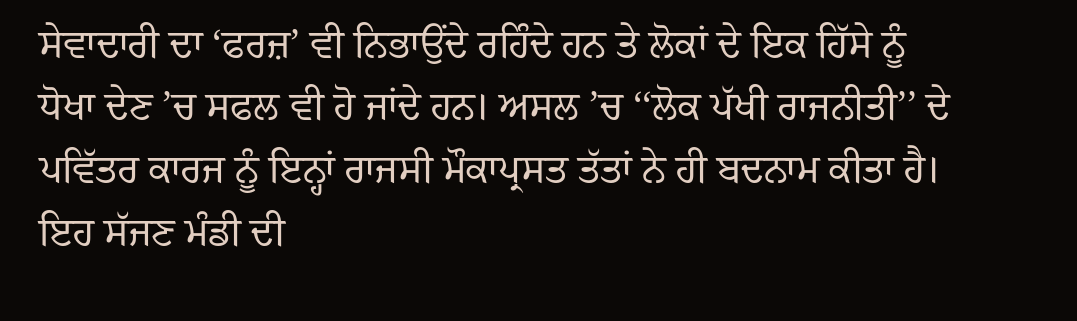ਸੇਵਾਦਾਰੀ ਦਾ ‘ਫਰਜ਼’ ਵੀ ਨਿਭਾਉਂਦੇ ਰਹਿੰਦੇ ਹਨ ਤੇ ਲੋਕਾਂ ਦੇ ਇਕ ਹਿੱਸੇ ਨੂੰ ਧੋਖਾ ਦੇਣ ’ਚ ਸਫਲ ਵੀ ਹੋ ਜਾਂਦੇ ਹਨ। ਅਸਲ ’ਚ ‘‘ਲੋਕ ਪੱਖੀ ਰਾਜਨੀਤੀ’’ ਦੇ ਪਵਿੱਤਰ ਕਾਰਜ ਨੂੰ ਇਨ੍ਹਾਂ ਰਾਜਸੀ ਮੌਕਾਪ੍ਰਸਤ ਤੱਤਾਂ ਨੇ ਹੀ ਬਦਨਾਮ ਕੀਤਾ ਹੈ। ਇਹ ਸੱਜਣ ਮੰਡੀ ਦੀ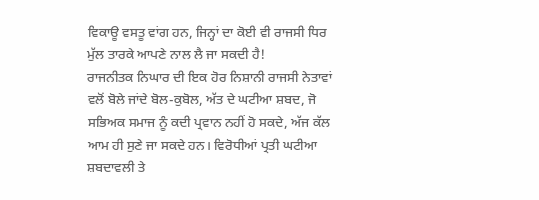ਵਿਕਾਊ ਵਸਤੂ ਵਾਂਗ ਹਨ, ਜਿਨ੍ਹਾਂ ਦਾ ਕੋਈ ਵੀ ਰਾਜਸੀ ਧਿਰ ਮੁੱਲ ਤਾਰਕੇ ਆਪਣੇ ਨਾਲ ਲੈ ਜਾ ਸਕਦੀ ਹੈ!
ਰਾਜਨੀਤਕ ਨਿਘਾਰ ਦੀ ਇਕ ਹੋਰ ਨਿਸ਼ਾਨੀ ਰਾਜਸੀ ਨੇਤਾਵਾਂ ਵਲੋਂ ਬੋਲੇ ਜਾਂਦੇ ਬੋਲ-ਕੁਬੋਲ, ਅੱਤ ਦੇ ਘਟੀਆ ਸ਼ਬਦ, ਜੋ ਸਭਿਅਕ ਸਮਾਜ ਨੂੰ ਕਦੀ ਪ੍ਰਵਾਨ ਨਹੀਂ ਹੋ ਸਕਦੇ, ਅੱਜ ਕੱਲ ਆਮ ਹੀ ਸੁਣੇ ਜਾ ਸਕਦੇ ਹਨ। ਵਿਰੋਧੀਆਂ ਪ੍ਰਤੀ ਘਟੀਆ ਸ਼ਬਦਾਵਲੀ ਤੇ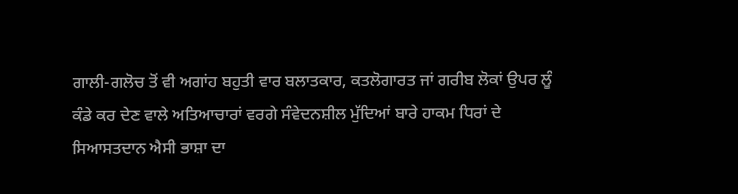ਗਾਲੀ-ਗਲੋਚ ਤੋਂ ਵੀ ਅਗਾਂਹ ਬਹੁਤੀ ਵਾਰ ਬਲਾਤਕਾਰ, ਕਤਲੋਗਾਰਤ ਜਾਂ ਗਰੀਬ ਲੋਕਾਂ ਉਪਰ ਲੂੰ ਕੰਡੇ ਕਰ ਦੇਣ ਵਾਲੇ ਅਤਿਆਚਾਰਾਂ ਵਰਗੇ ਸੰਵੇਦਨਸ਼ੀਲ ਮੁੱਦਿਆਂ ਬਾਰੇ ਹਾਕਮ ਧਿਰਾਂ ਦੇ ਸਿਆਸਤਦਾਨ ਐਸੀ ਭਾਸ਼ਾ ਦਾ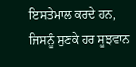ਇਸਤੇਮਾਲ ਕਰਦੇ ਹਨ, ਜਿਸਨੂੰ ਸੁਣਕੇ ਹਰ ਸੂਝਵਾਨ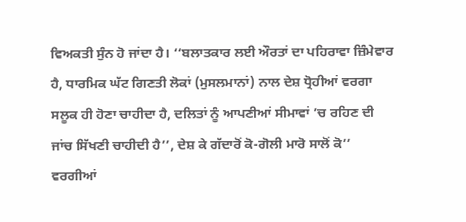ਵਿਅਕਤੀ ਸੁੰਨ ਹੋ ਜਾਂਦਾ ਹੈ। ‘‘ਬਲਾਤਕਾਰ ਲਈ ਔਰਤਾਂ ਦਾ ਪਹਿਰਾਵਾ ਜ਼ਿੰਮੇਵਾਰ ਹੈ, ਧਾਰਮਿਕ ਘੱਟ ਗਿਣਤੀ ਲੋਕਾਂ (ਮੁਸਲਮਾਨਾਂ) ਨਾਲ ਦੇਸ਼ ਧ੍ਰੋਹੀਆਂ ਵਰਗਾ ਸਲੂਕ ਹੀ ਹੋਣਾ ਚਾਹੀਦਾ ਹੈ, ਦਲਿਤਾਂ ਨੂੰ ਆਪਣੀਆਂ ਸੀਮਾਵਾਂ ’ਚ ਰਹਿਣ ਦੀ ਜਾਂਚ ਸਿੱਖਣੀ ਚਾਹੀਦੀ ਹੈ’’, ਦੇਸ਼ ਕੇ ਗੱਦਾਰੋਂ ਕੋ-ਗੋਲੀ ਮਾਰੋ ਸਾਲੋਂ ਕੋ’’ ਵਰਗੀਆਂ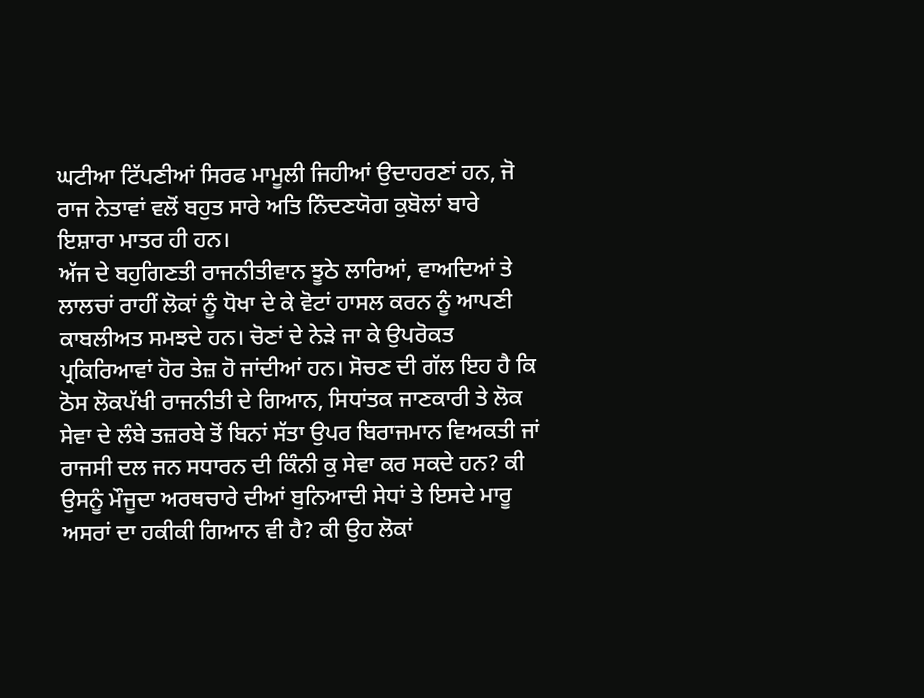ਘਟੀਆ ਟਿੱਪਣੀਆਂ ਸਿਰਫ ਮਾਮੂਲੀ ਜਿਹੀਆਂ ਉਦਾਹਰਣਾਂ ਹਨ, ਜੋ ਰਾਜ ਨੇਤਾਵਾਂ ਵਲੋਂ ਬਹੁਤ ਸਾਰੇ ਅਤਿ ਨਿੰਦਣਯੋਗ ਕੁਬੋਲਾਂ ਬਾਰੇ ਇਸ਼ਾਰਾ ਮਾਤਰ ਹੀ ਹਨ।
ਅੱਜ ਦੇ ਬਹੁਗਿਣਤੀ ਰਾਜਨੀਤੀਵਾਨ ਝੂਠੇ ਲਾਰਿਆਂ, ਵਾਅਦਿਆਂ ਤੇ ਲਾਲਚਾਂ ਰਾਹੀਂ ਲੋਕਾਂ ਨੂੰ ਧੋਖਾ ਦੇ ਕੇ ਵੋਟਾਂ ਹਾਸਲ ਕਰਨ ਨੂੰ ਆਪਣੀ ਕਾਬਲੀਅਤ ਸਮਝਦੇ ਹਨ। ਚੋਣਾਂ ਦੇ ਨੇੜੇ ਜਾ ਕੇ ਉਪਰੋਕਤ ਪ੍ਰਕਿਰਿਆਵਾਂ ਹੋਰ ਤੇਜ਼ ਹੋ ਜਾਂਦੀਆਂ ਹਨ। ਸੋਚਣ ਦੀ ਗੱਲ ਇਹ ਹੈ ਕਿ ਠੋਸ ਲੋਕਪੱਖੀ ਰਾਜਨੀਤੀ ਦੇ ਗਿਆਨ, ਸਿਧਾਂਤਕ ਜਾਣਕਾਰੀ ਤੇ ਲੋਕ ਸੇਵਾ ਦੇ ਲੰਬੇ ਤਜ਼ਰਬੇ ਤੋਂ ਬਿਨਾਂ ਸੱਤਾ ਉਪਰ ਬਿਰਾਜਮਾਨ ਵਿਅਕਤੀ ਜਾਂ ਰਾਜਸੀ ਦਲ ਜਨ ਸਧਾਰਨ ਦੀ ਕਿੰਨੀ ਕੁ ਸੇਵਾ ਕਰ ਸਕਦੇ ਹਨ? ਕੀ ਉਸਨੂੰ ਮੌਜੂਦਾ ਅਰਥਚਾਰੇ ਦੀਆਂ ਬੁਨਿਆਦੀ ਸੇਧਾਂ ਤੇ ਇਸਦੇ ਮਾਰੂ ਅਸਰਾਂ ਦਾ ਹਕੀਕੀ ਗਿਆਨ ਵੀ ਹੈ? ਕੀ ਉਹ ਲੋਕਾਂ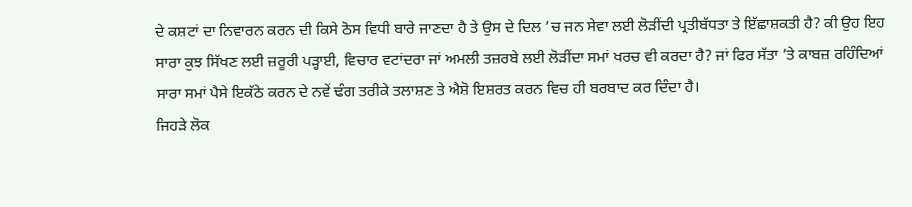ਦੇ ਕਸ਼ਟਾਂ ਦਾ ਨਿਵਾਰਨ ਕਰਨ ਦੀ ਕਿਸੇ ਠੋਸ ਵਿਧੀ ਬਾਰੇ ਜਾਣਦਾ ਹੈ ਤੇ ਉਸ ਦੇ ਦਿਲ ’ਚ ਜਨ ਸੇਵਾ ਲਈ ਲੋੜੀਂਦੀ ਪ੍ਰਤੀਬੱਧਤਾ ਤੇ ਇੱਛਾਸ਼ਕਤੀ ਹੈ? ਕੀ ਉਹ ਇਹ ਸਾਰਾ ਕੁਝ ਸਿੱਖਣ ਲਈ ਜ਼ਰੂਰੀ ਪੜ੍ਹਾਈ, ਵਿਚਾਰ ਵਟਾਂਦਰਾ ਜਾਂ ਅਮਲੀ ਤਜ਼ਰਬੇ ਲਈ ਲੋੜੀਂਦਾ ਸਮਾਂ ਖਰਚ ਵੀ ਕਰਦਾ ਹੈ? ਜਾਂ ਫਿਰ ਸੱਤਾ ’ਤੇ ਕਾਬਜ਼ ਰਹਿੰਦਿਆਂ ਸਾਰਾ ਸਮਾਂ ਪੈਸੇ ਇਕੱਠੇ ਕਰਨ ਦੇ ਨਵੇਂ ਢੰਗ ਤਰੀਕੇ ਤਲਾਸ਼ਣ ਤੇ ਐਸ਼ੋ ਇਸ਼ਰਤ ਕਰਨ ਵਿਚ ਹੀ ਬਰਬਾਦ ਕਰ ਦਿੰਦਾ ਹੈ।
ਜਿਹੜੇ ਲੋਕ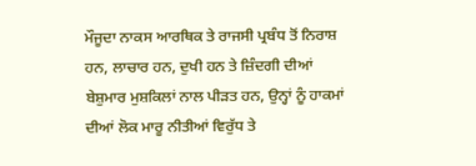ਮੌਜੂਦਾ ਨਾਕਸ ਆਰਥਿਕ ਤੇ ਰਾਜਸੀ ਪ੍ਰਬੰਧ ਤੋਂ ਨਿਰਾਸ਼ ਹਨ, ਲਾਚਾਰ ਹਨ, ਦੁਖੀ ਹਨ ਤੇ ਜ਼ਿੰਦਗੀ ਦੀਆਂ ਬੇਸ਼ੁਮਾਰ ਮੁਸ਼ਕਿਲਾਂ ਨਾਲ ਪੀੜਤ ਹਨ, ਉਨ੍ਹਾਂ ਨੂੰ ਹਾਕਮਾਂ ਦੀਆਂ ਲੋਕ ਮਾਰੂ ਨੀਤੀਆਂ ਵਿਰੁੱਧ ਤੇ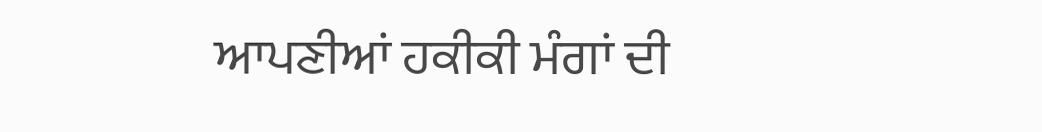ਆਪਣੀਆਂ ਹਕੀਕੀ ਮੰਗਾਂ ਦੀ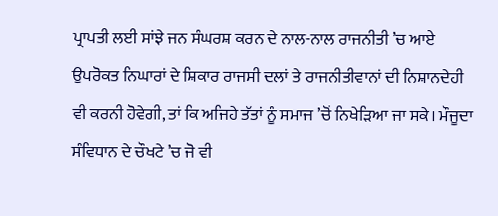ਪ੍ਰਾਪਤੀ ਲਈ ਸਾਂਝੇ ਜਨ ਸੰਘਰਸ਼ ਕਰਨ ਦੇ ਨਾਲ-ਨਾਲ ਰਾਜਨੀਤੀ ’ਚ ਆਏ ਉਪਰੋਕਤ ਨਿਘਾਰਾਂ ਦੇ ਸ਼ਿਕਾਰ ਰਾਜਸੀ ਦਲਾਂ ਤੇ ਰਾਜਨੀਤੀਵਾਨਾਂ ਦੀ ਨਿਸ਼ਾਨਦੇਹੀ ਵੀ ਕਰਨੀ ਹੋਵੇਗੀ, ਤਾਂ ਕਿ ਅਜਿਹੇ ਤੱਤਾਂ ਨੂੰ ਸਮਾਜ ’ਚੋਂ ਨਿਖੇੜਿਆ ਜਾ ਸਕੇ। ਮੌਜੂਦਾ ਸੰਵਿਧਾਨ ਦੇ ਚੌਖਟੇ ’ਚ ਜੋ ਵੀ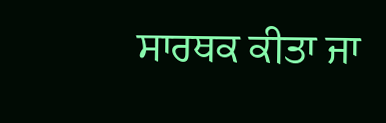ਸਾਰਥਕ ਕੀਤਾ ਜਾ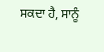ਸਕਦਾ ਹੈ, ਸਾਨੂੰ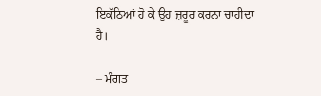ਇਕੱਠਿਆਂ ਹੋ ਕੇ ਉਹ ਜ਼ਰੂਰ ਕਰਨਾ ਚਾਹੀਦਾ ਹੈ।

– ਮੰਗਤ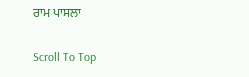ਰਾਮ ਪਾਸਲਾ

Scroll To Top